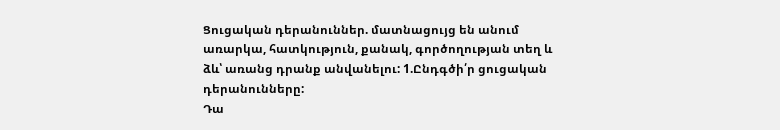Ցուցական դերանուններ. մատնացույց են անում առարկա, հատկություն, քանակ, գործողության տեղ և ձև՝ առանց դրանք անվանելու: 1.Ընդգծի՛ր ցուցական դերանունները:
Դա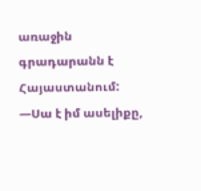առաջին գրադարանն է Հայաստանում: —Սա է իմ ասելիքը,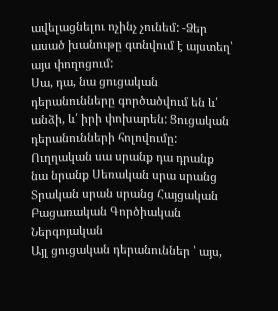ավելացնելու ոչինչ չունեմ: -Ձեր ասած խանութը գտնվում է այստեղ՝ այս փողոցում:
Սա, դա, նա ցուցական դերանունները գործածվում են և՛ անձի, և՛ իրի փոխարեն: Ցուցական դերանունների հոլովումը: Ուղղական սա սրանք դա դրանք նա նրանք Սեռական սրա սրանց Տրական սրան սրանց Հայցական Բացառական Գործիական Ներգոյական
Այլ ցուցական դերանուններ ՝ այս,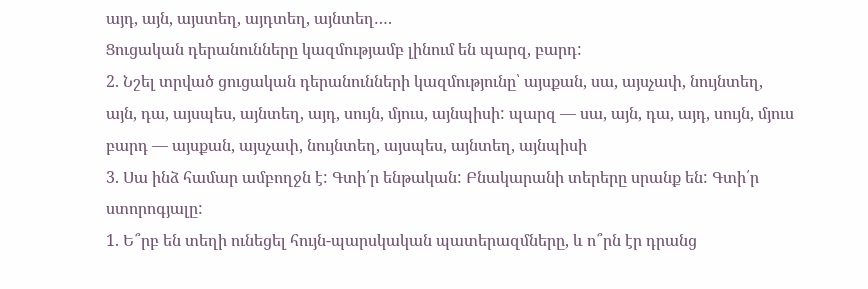այդ, այն, այստեղ, այդտեղ, այնտեղ….
Ցուցական դերանունները կազմությամբ լինում են պարզ, բարդ:
2. Նշել տրված ցուցական դերանունների կազմությունը՝ այսքան, սա, այսչափ, նույնտեղ, այն, դա, այսպես, այնտեղ, այդ, սույն, մյուս, այնպիսի: պարզ — սա, այն, դա, այդ, սույն, մյուս բարդ — այսքան, այսչափ, նույնտեղ, այսպես, այնտեղ, այնպիսի
3. Սա ինձ համար ամբողջն է: Գտի՛ր ենթական: Բնակարանի տերերը սրանք են: Գտի՛ր ստորոգյալը:
1. Ե՞րբ են տեղի ունեցել հույն-պարսկական պատերազմները, և ո՞րն էր դրանց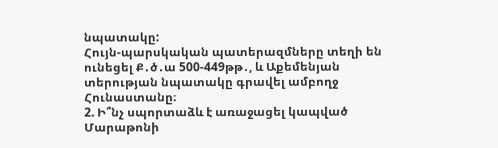նպատակը:
Հույն-պարսկական պատերազմները տեղի են ունեցել Ք․ծ․ա 500-449թթ․, և Աքեմենյան տերության նպատակը գրավել ամբողջ Հունաստանը։
2. Ի՞նչ սպորտաձև է առաջացել կապված Մարաթոնի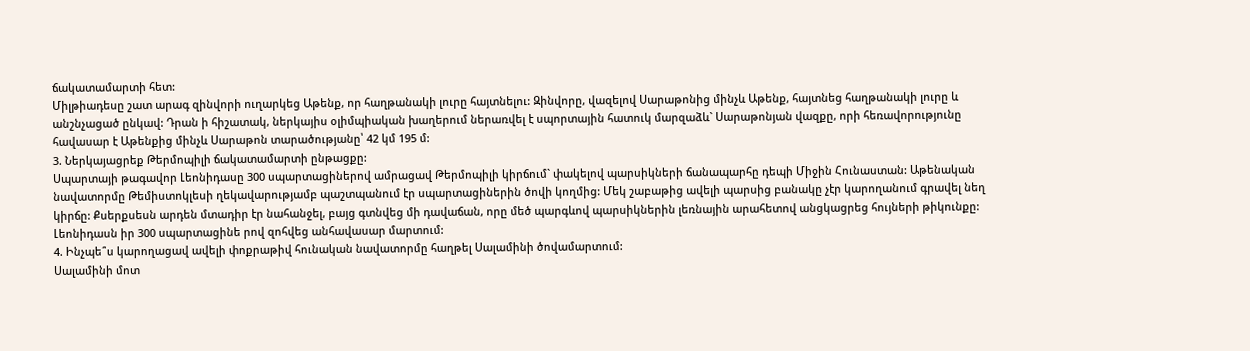ճակատամարտի հետ:
Միլթիադեսը շատ արագ զինվորի ուղարկեց Աթենք, որ հաղթանակի լուրը հայտնելու: Զինվորը, վազելով Սարաթոնից մինչև Աթենք, հայտնեց հաղթանակի լուրը և անշնչացած ընկավ: Դրան ի հիշատակ, ներկայիս օլիմպիական խաղերում ներառվել է սպորտային հատուկ մարզաձև` Սարաթոնյան վազքը, որի հեռավորությունը հավասար է Աթենքից մինչև Սարաթոն տարածությանը՝ 42 կմ 195 մ:
3. Ներկայացրեք Թերմոպիլի ճակատամարտի ընթացքը:
Սպարտայի թագավոր Լեոնիդասը 300 սպարտացիներով ամրացավ Թերմոպիլի կիրճում` փակելով պարսիկների ճանապարհը դեպի Միջին Հունաստան: Աթենական նավատորմը Թեմիստոկլեսի ղեկավարությամբ պաշտպանում էր սպարտացիներին ծովի կողմից: Մեկ շաբաթից ավելի պարսից բանակը չէր կարողանում գրավել նեղ կիրճը: Քսերքսեսն արդեն մտադիր էր նահանջել, բայց գտնվեց մի դավաճան, որը մեծ պարգևով պարսիկներին լեռնային արահետով անցկացրեց հույների թիկունքը: Լեոնիդասն իր 300 սպարտացինե րով զոհվեց անհավասար մարտում:
4. Ինչպե՞ս կարողացավ ավելի փոքրաթիվ հունական նավատորմը հաղթել Սալամինի ծովամարտում:
Սալամինի մոտ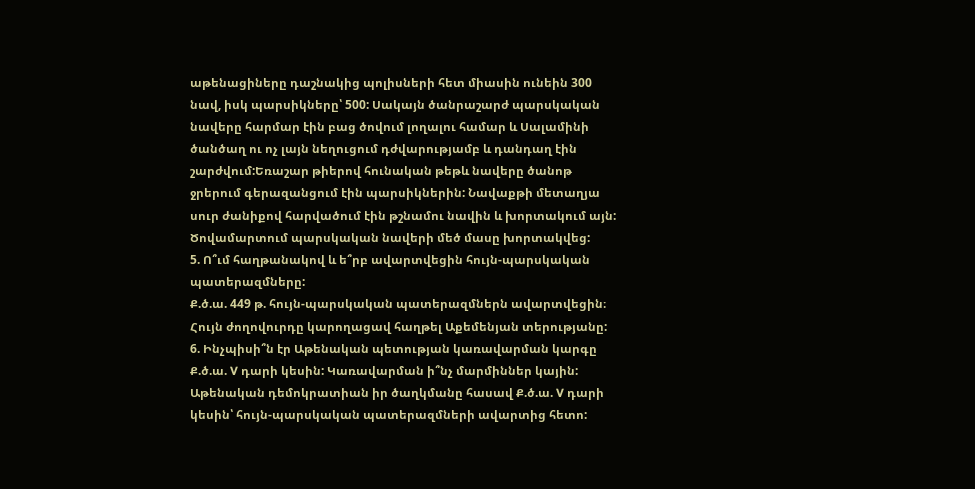աթենացիները դաշնակից պոլիսների հետ միասին ունեին 300 նավ, իսկ պարսիկները՝ 500: Սակայն ծանրաշարժ պարսկական նավերը հարմար էին բաց ծովում լողալու համար և Սալամինի ծանծաղ ու ոչ լայն նեղուցում դժվարությամբ և դանդաղ էին շարժվում:Եռաշար թիերով հունական թեթև նավերը ծանոթ ջրերում գերազանցում էին պարսիկներին: Նավաքթի մետաղյա սուր ժանիքով հարվածում էին թշնամու նավին և խորտակում այն: Ծովամարտում պարսկական նավերի մեծ մասը խորտակվեց:
5. Ո՞ւմ հաղթանակով և ե՞րբ ավարտվեցին հույն-պարսկական պատերազմները:
Ք.ծ.ա. 449 թ. հույն-պարսկական պատերազմներն ավարտվեցին։ Հույն ժողովուրդը կարողացավ հաղթել Աքեմենյան տերությանը:
6. Ինչպիսի՞ն էր Աթենական պետության կառավարման կարգը Ք.ծ.ա. V դարի կեսին: Կառավարման ի՞նչ մարմիններ կային:
Աթենական դեմոկրատիան իր ծաղկմանը հասավ Ք.ծ.ա. V դարի կեսին՝ հույն-պարսկական պատերազմների ավարտից հետո: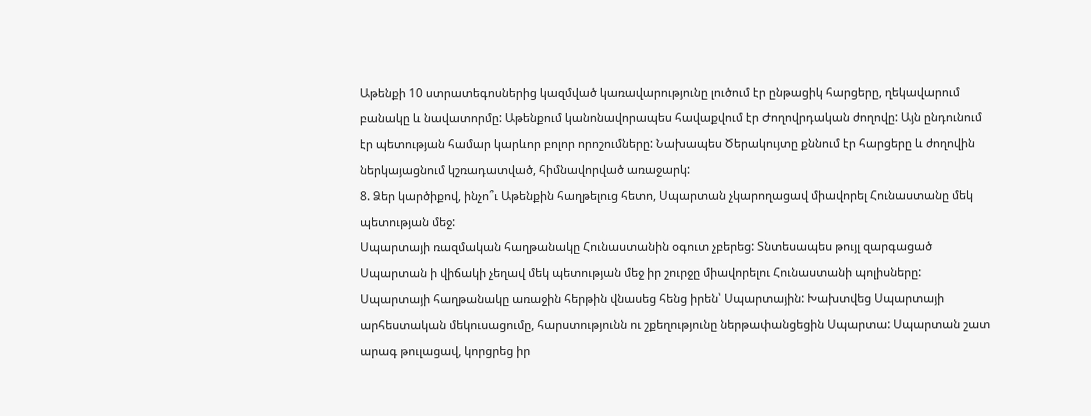Աթենքի 10 ստրատեգոսներից կազմված կառավարությունը լուծում էր ընթացիկ հարցերը, ղեկավարում բանակը և նավատորմը: Աթենքում կանոնավորապես հավաքվում էր Ժողովրդական ժողովը: Այն ընդունում էր պետության համար կարևոր բոլոր որոշումները: Նախապես Ծերակույտը քննում էր հարցերը և ժողովին ներկայացնում կշռադատված, հիմնավորված առաջարկ:
8. Ձեր կարծիքով, ինչո՞ւ Աթենքին հաղթելուց հետո, Սպարտան չկարողացավ միավորել Հունաստանը մեկ պետության մեջ:
Սպարտայի ռազմական հաղթանակը Հունաստանին օգուտ չբերեց: Տնտեսապես թույլ զարգացած Սպարտան ի վիճակի չեղավ մեկ պետության մեջ իր շուրջը միավորելու Հունաստանի պոլիսները: Սպարտայի հաղթանակը առաջին հերթին վնասեց հենց իրեն՝ Սպարտային: Խախտվեց Սպարտայի արհեստական մեկուսացումը, հարստությունն ու շքեղությունը ներթափանցեցին Սպարտա: Սպարտան շատ արագ թուլացավ, կորցրեց իր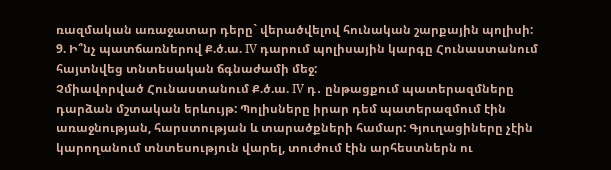ռազմական առաջատար դերը` վերածվելով հունական շարքային պոլիսի:
9. Ի՞նչ պատճառներով Ք.ծ.ա. IV դարում պոլիսային կարգը Հունաստանում հայտնվեց տնտեսական ճգնաժամի մեջ:
Չմիավորված Հունաստանում Ք.ծ.ա. IV դ․ ընթացքում պատերազմները դարձան մշտական երևույթ: Պոլիսները իրար դեմ պատերազմում էին առաջնության, հարստության և տարածքների համար: Գյուղացիները չէին կարողանում տնտեսություն վարել, տուժում էին արհեստներն ու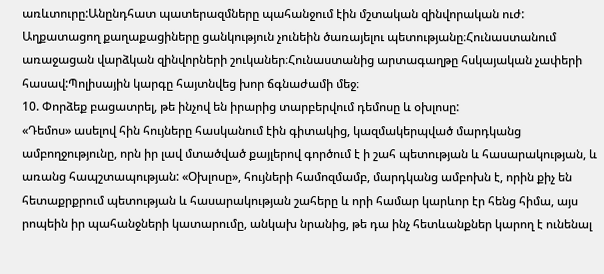առևտուրը:Անընդհատ պատերազմները պահանջում էին մշտական զինվորական ուժ: Աղքատացող քաղաքացիները ցանկություն չունեին ծառայելու պետությանը։Հունաստանում առաջացան վարձկան զինվորների շուկաներ։Հունաստանից արտագաղթը հսկայական չափերի հասավ:Պոլիսային կարգը հայտնվեց խոր ճգնաժամի մեջ։
10. Փորձեք բացատրել, թե ինչով են իրարից տարբերվում դեմոսը և օխլոսը:
«Դեմոս» ասելով հին հույները հասկանում էին գիտակից, կազմակերպված մարդկանց ամբողջությունը, որն իր լավ մտածված քայլերով գործում է ի շահ պետության և հասարակության, և առանց հապշտապության: «Օխլոսը», հույների համոզմամբ, մարդկանց ամբոխն է, որին քիչ են հետաքրքրում պետության և հասարակության շահերը և որի համար կարևոր էր հենց հիմա, այս րոպեին իր պահանջների կատարումը, անկախ նրանից, թե դա ինչ հետևանքներ կարող է ունենալ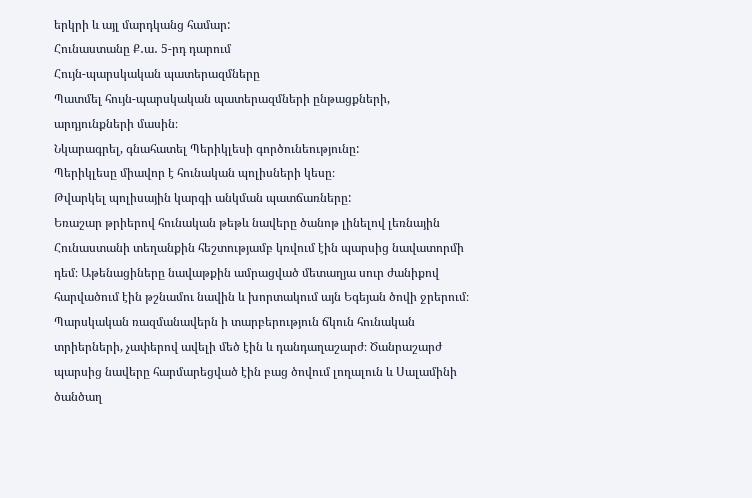երկրի և այլ մարդկանց համար:
Հունաստանը Ք․ա․ 5-րդ դարում
Հույն-պարսկական պատերազմները
Պատմել հույն-պարսկական պատերազմների ընթացքների, արդյունքների մասին։
Նկարագրել, գնահատել Պերիկլեսի գործունեությունը:
Պերիկլեսը միավոր է հունական պոլիսների կեսը։
Թվարկել պոլիսային կարգի անկման պատճառները:
Եռաշար թրիերով հունական թեթև նավերը ծանոթ լինելով լեռնային Հունաստանի տեղանքին հեշտությամբ կռվում էին պարսից նավատորմի դեմ։ Աթենացիները նավաթքին ամրացված մետաղյա սուր ժանիքով հարվածում էին թշնամու նավին և խորտակում այն Եգեյան ծովի ջրերում։
Պարսկական ռազմանավերն ի տարբերություն ճկուն հունական տրիերների, չափերով ավելի մեծ էին և դանդաղաշարժ։ Ծանրաշարժ պարսից նավերը հարմարեցված էին բաց ծովում լողալուն և Սալամինի ծանծաղ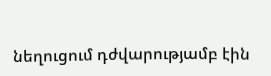նեղուցում դժվարությամբ էին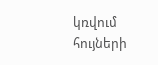կռվում հույների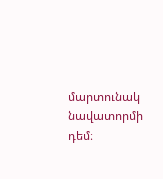մարտունակ նավատորմի դեմ։